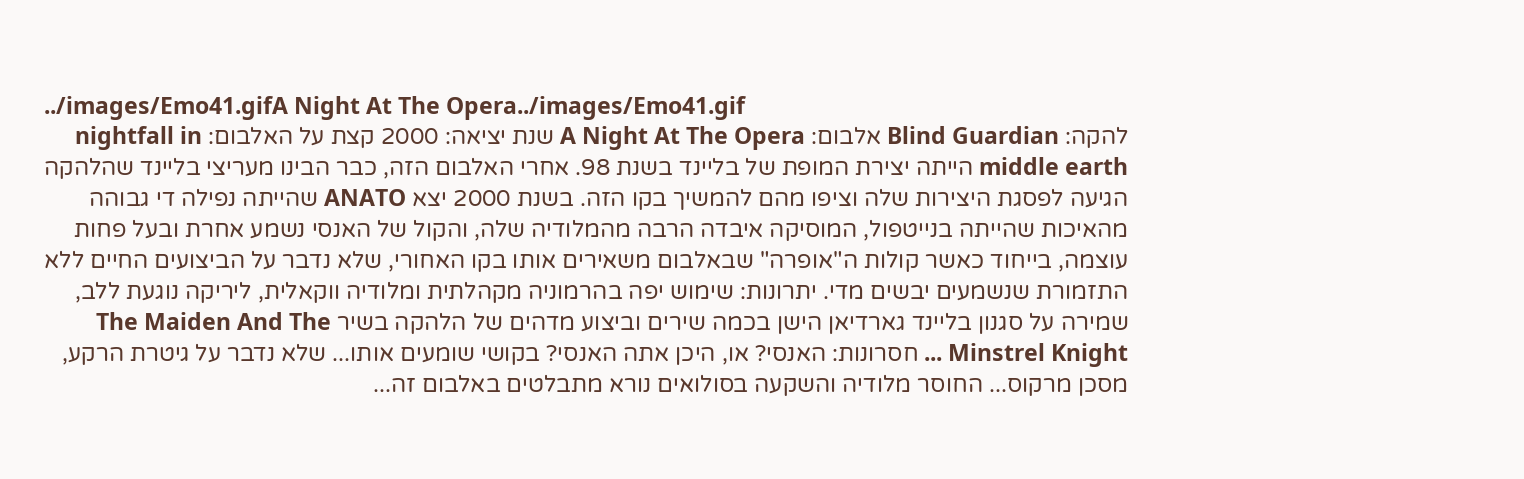../images/Emo41.gifA Night At The Opera../images/Emo41.gif
להקה: Blind Guardian אלבום: A Night At The Opera שנת יציאה: 2000 קצת על האלבום: nightfall in middle earth הייתה יצירת המופת של בליינד בשנת 98. אחרי האלבום הזה, כבר הבינו מעריצי בליינד שהלהקה הגיעה לפסגת היצירות שלה וציפו מהם להמשיך בקו הזה. בשנת 2000 יצא ANATO שהייתה נפילה די גבוהה מהאיכות שהייתה בנייטפול, המוסיקה איבדה הרבה מהמלודיה שלה, והקול של האנסי נשמע אחרת ובעל פחות עוצמה, בייחוד כאשר קולות ה"אופרה" שבאלבום משאירים אותו בקו האחורי, שלא נדבר על הביצועים החיים ללא התזמורת שנשמעים יבשים מדי. יתרונות: שימוש יפה בהרמוניה מקהלתית ומלודיה ווקאלית, ליריקה נוגעת ללב, שמירה על סגנון בליינד גארדיאן הישן בכמה שירים וביצוע מדהים של הלהקה בשיר The Maiden And The Minstrel Knight ... חסרונות: האנסי? או, היכן אתה האנסי? בקושי שומעים אותו... שלא נדבר על גיטרת הרקע, מסכן מרקוס... החוסר מלודיה והשקעה בסולואים נורא מתבלטים באלבום זה...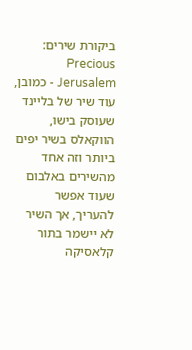ביקורת שירים: Precious Jerusalem - כמובן, עוד שיר של בליינד שעוסק בישו, הווקאלס בשיר יפים ביותר וזה אחד מהשירים באלבום שעוד אפשר להעריך, אך השיר לא יישמר בתור קלאסיקה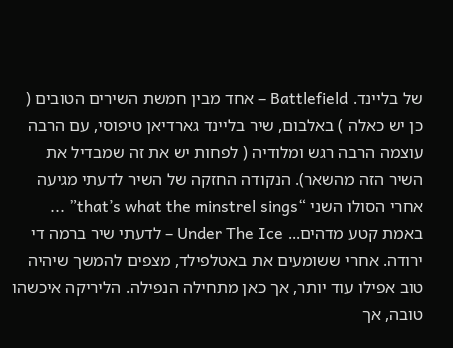של בליינד. Battlefield – אחד מבין חמשת השירים הטובים ( כן יש כאלה ) באלבום, שיר בליינד גארדיאן טיפוסי, עם הרבה עוצמה הרבה רגש ומלודיה ( לפחות יש את זה שמבדיל את השיר הזה מהשאר). הנקודה החזקה של השיר לדעתי מגיעה אחרי הסולו השני “that’s what the minstrel sings” ... באמת קטע מדהים... Under The Ice – לדעתי שיר ברמה די ירודה. אחרי ששומעים את באטלפילד, מצפים להמשך שיהיה טוב אפילו עוד יותר, אך כאן מתחילה הנפילה. הליריקה איכשהו טובה, אך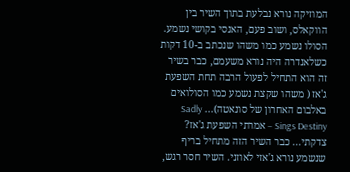המוזיקה נורא נבלעת בתוך השיר בין הווקאלס, ושוב פעם, האנסי בקושי נשמע. הסולו נשמע כמו משהו שנכתב ב-10 דקות כשלאנדרה היה נורא משעמם, כבר בשיר זה הוא התחיל לפעול הרבה תחת השפעת ג'אז ( משהו שקצת נשמע כמו הסולואים באלבום האחרון של סונאטה)... Sadly Sings Destiny – אמרתי השפעת ג'אז? צדקתי... כבר השיר הזה מתחיל בריף שנשמע נורא ג'אזי לאוזני. השיר חסר רגש,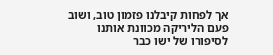אך לפחות קיבלנו פזמון טוב, ושוב פעם הליריקה מכוונת אותנו לסיפורו של ישו כבר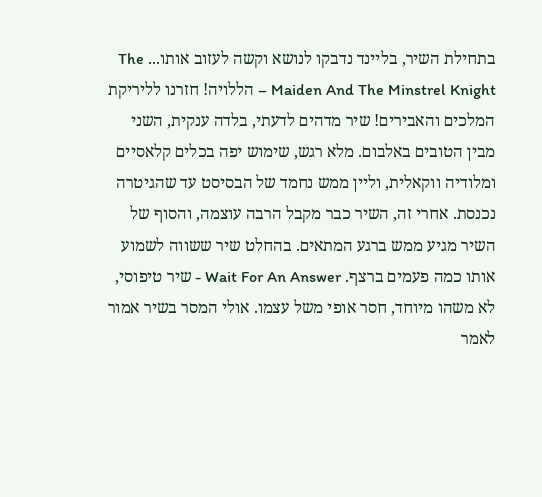בתחילת השיר, בליינד נדבקו לנושא וקשה לעזוב אותו... The Maiden And The Minstrel Knight – הללויה! חזרנו לליריקת המלכים והאבירים! שיר מדהים לדעתי, בלדה ענקית, השני מבין הטובים באלבום. מלא רגש, שימוש יפה בכלים קלאסיים ומלודיה ווקאלית, וליין ממש נחמד של הבסיסט עד שהגיטרה נכנסת. אחרי זה, השיר כבר מקבל הרבה עוצמה, והסוף של השיר מגיע ממש ברגע המתאים. בהחלט שיר ששווה לשמוע אותו כמה פעמים ברצף. Wait For An Answer - שיר טיפוסי, לא משהו מיוחד, חסר אופי משל עצמו. אולי המסר בשיר אמור לאמר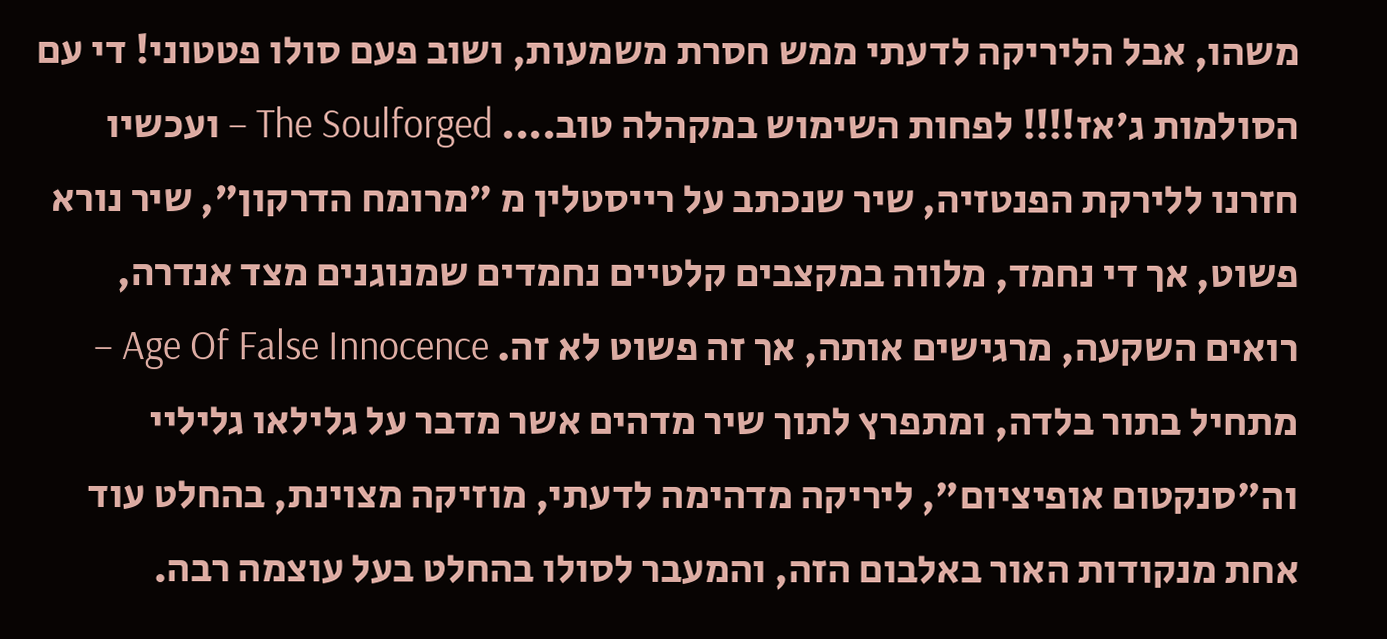משהו, אבל הליריקה לדעתי ממש חסרת משמעות, ושוב פעם סולו פטטוני! די עם הסולמות ג'אז!!!! לפחות השימוש במקהלה טוב.... The Soulforged – ועכשיו חזרנו ללירקת הפנטזיה, שיר שנכתב על רייסטלין מ "מרומח הדרקון", שיר נורא פשוט, אך די נחמד, מלווה במקצבים קלטיים נחמדים שמנוגנים מצד אנדרה, רואים השקעה, מרגישים אותה, אך זה פשוט לא זה. Age Of False Innocence – מתחיל בתור בלדה, ומתפרץ לתוך שיר מדהים אשר מדבר על גלילאו גליליי וה"סנקטום אופיציום", ליריקה מדהימה לדעתי, מוזיקה מצוינת, בהחלט עוד אחת מנקודות האור באלבום הזה, והמעבר לסולו בהחלט בעל עוצמה רבה.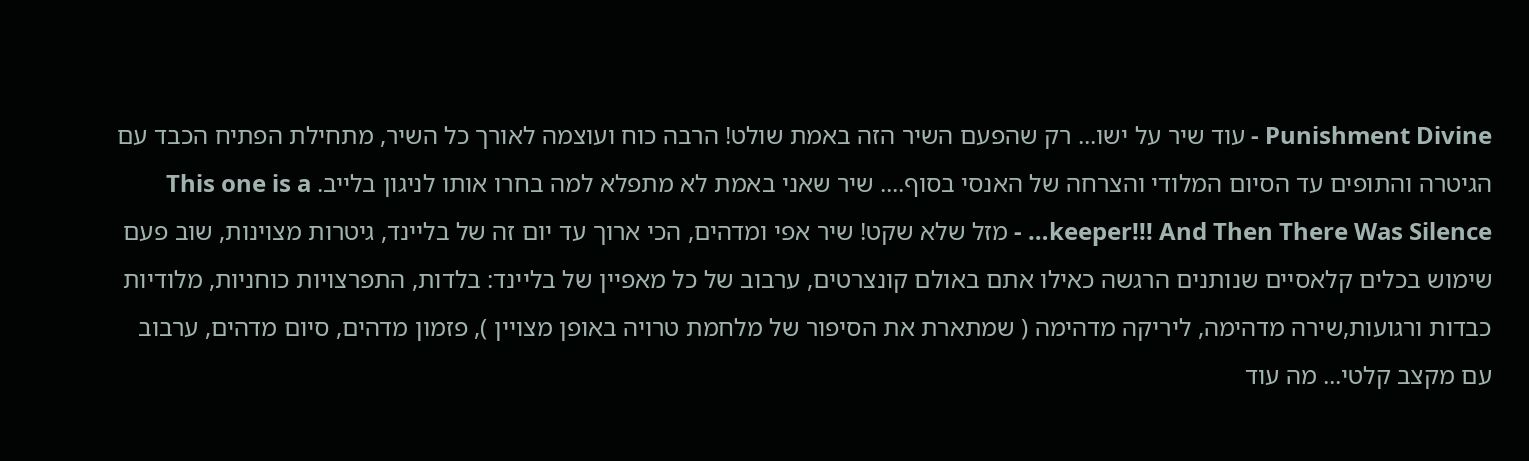Punishment Divine - עוד שיר על ישו... רק שהפעם השיר הזה באמת שולט! הרבה כוח ועוצמה לאורך כל השיר, מתחילת הפתיח הכבד עם הגיטרה והתופים עד הסיום המלודי והצרחה של האנסי בסוף.... שיר שאני באמת לא מתפלא למה בחרו אותו לניגון בלייב. This one is a keeper!!! And Then There Was Silence… - מזל שלא שקט! שיר אפי ומדהים, הכי ארוך עד יום זה של בליינד, גיטרות מצוינות, שוב פעם שימוש בכלים קלאסיים שנותנים הרגשה כאילו אתם באולם קונצרטים, ערבוב של כל מאפיין של בליינד: בלדות, התפרצויות כוחניות, מלודיות כבדות ורגועות,שירה מדהימה, ליריקה מדהימה ( שמתארת את הסיפור של מלחמת טרויה באופן מצויין ), פזמון מדהים, סיום מדהים, ערבוב עם מקצב קלטי... מה עוד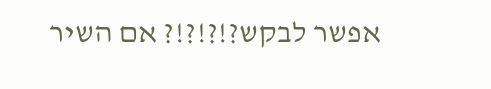אפשר לבקש?!?!?!? אם השיר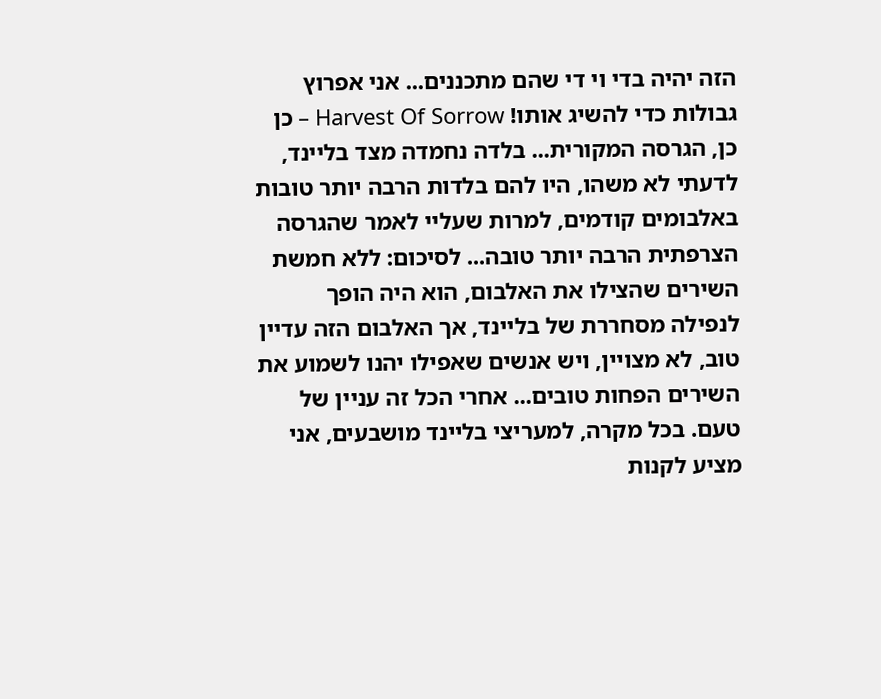הזה יהיה בדי וי די שהם מתכננים... אני אפרוץ גבולות כדי להשיג אותו! Harvest Of Sorrow – כן כן, הגרסה המקורית... בלדה נחמדה מצד בליינד, לדעתי לא משהו, היו להם בלדות הרבה יותר טובות באלבומים קודמים, למרות שעליי לאמר שהגרסה הצרפתית הרבה יותר טובה... לסיכום: ללא חמשת השירים שהצילו את האלבום, הוא היה הופך לנפילה מסחררת של בליינד, אך האלבום הזה עדיין טוב, לא מצויין, ויש אנשים שאפילו יהנו לשמוע את השירים הפחות טובים... אחרי הכל זה עניין של טעם. בכל מקרה, למעריצי בליינד מושבעים, אני מציע לקנות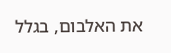את האלבום, בגלל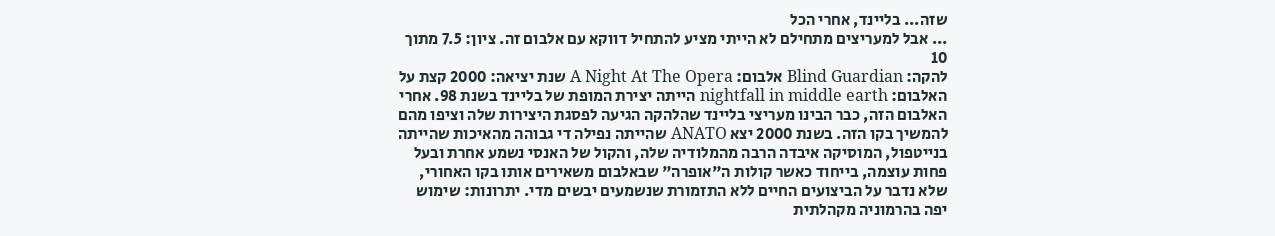שזה... בליינד, אחרי הכל
... אבל למעריצים מתחילם לא הייתי מציע להתחיל דווקא עם אלבום זה. ציון: 7.5 מתוך 10
להקה: Blind Guardian אלבום: A Night At The Opera שנת יציאה: 2000 קצת על האלבום: nightfall in middle earth הייתה יצירת המופת של בליינד בשנת 98. אחרי האלבום הזה, כבר הבינו מעריצי בליינד שהלהקה הגיעה לפסגת היצירות שלה וציפו מהם להמשיך בקו הזה. בשנת 2000 יצא ANATO שהייתה נפילה די גבוהה מהאיכות שהייתה בנייטפול, המוסיקה איבדה הרבה מהמלודיה שלה, והקול של האנסי נשמע אחרת ובעל פחות עוצמה, בייחוד כאשר קולות ה"אופרה" שבאלבום משאירים אותו בקו האחורי, שלא נדבר על הביצועים החיים ללא התזמורת שנשמעים יבשים מדי. יתרונות: שימוש יפה בהרמוניה מקהלתית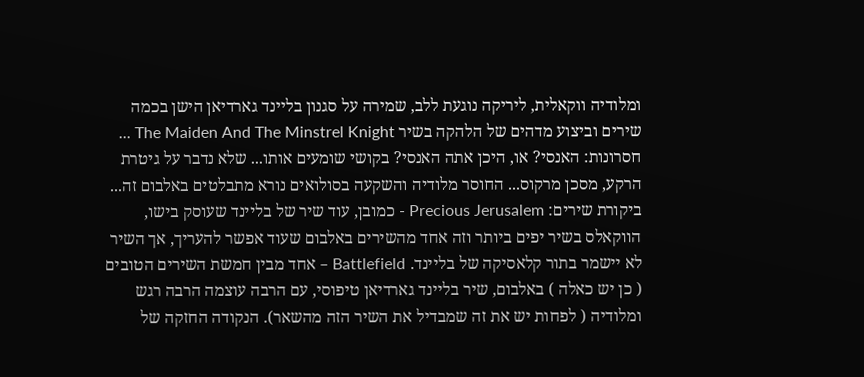ומלודיה ווקאלית, ליריקה נוגעת ללב, שמירה על סגנון בליינד גארדיאן הישן בכמה שירים וביצוע מדהים של הלהקה בשיר The Maiden And The Minstrel Knight ... חסרונות: האנסי? או, היכן אתה האנסי? בקושי שומעים אותו... שלא נדבר על גיטרת הרקע, מסכן מרקוס... החוסר מלודיה והשקעה בסולואים נורא מתבלטים באלבום זה... ביקורת שירים: Precious Jerusalem - כמובן, עוד שיר של בליינד שעוסק בישו, הווקאלס בשיר יפים ביותר וזה אחד מהשירים באלבום שעוד אפשר להעריך, אך השיר לא יישמר בתור קלאסיקה של בליינד. Battlefield – אחד מבין חמשת השירים הטובים ( כן יש כאלה ) באלבום, שיר בליינד גארדיאן טיפוסי, עם הרבה עוצמה הרבה רגש ומלודיה ( לפחות יש את זה שמבדיל את השיר הזה מהשאר). הנקודה החזקה של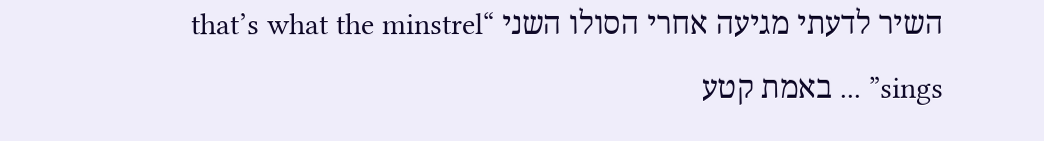השיר לדעתי מגיעה אחרי הסולו השני “that’s what the minstrel sings” ... באמת קטע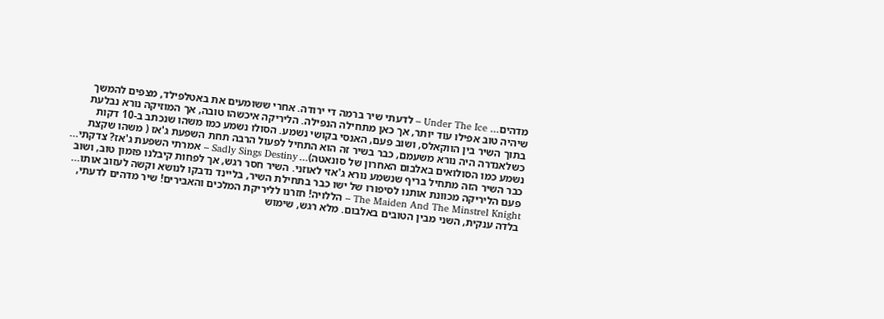מדהים... Under The Ice – לדעתי שיר ברמה די ירודה. אחרי ששומעים את באטלפילד, מצפים להמשך שיהיה טוב אפילו עוד יותר, אך כאן מתחילה הנפילה. הליריקה איכשהו טובה, אך המוזיקה נורא נבלעת בתוך השיר בין הווקאלס, ושוב פעם, האנסי בקושי נשמע. הסולו נשמע כמו משהו שנכתב ב-10 דקות כשלאנדרה היה נורא משעמם, כבר בשיר זה הוא התחיל לפעול הרבה תחת השפעת ג'אז ( משהו שקצת נשמע כמו הסולואים באלבום האחרון של סונאטה)... Sadly Sings Destiny – אמרתי השפעת ג'אז? צדקתי... כבר השיר הזה מתחיל בריף שנשמע נורא ג'אזי לאוזני. השיר חסר רגש, אך לפחות קיבלנו פזמון טוב, ושוב פעם הליריקה מכוונת אותנו לסיפורו של ישו כבר בתחילת השיר, בליינד נדבקו לנושא וקשה לעזוב אותו... The Maiden And The Minstrel Knight – הללויה! חזרנו לליריקת המלכים והאבירים! שיר מדהים לדעתי, בלדה ענקית, השני מבין הטובים באלבום. מלא רגש, שימוש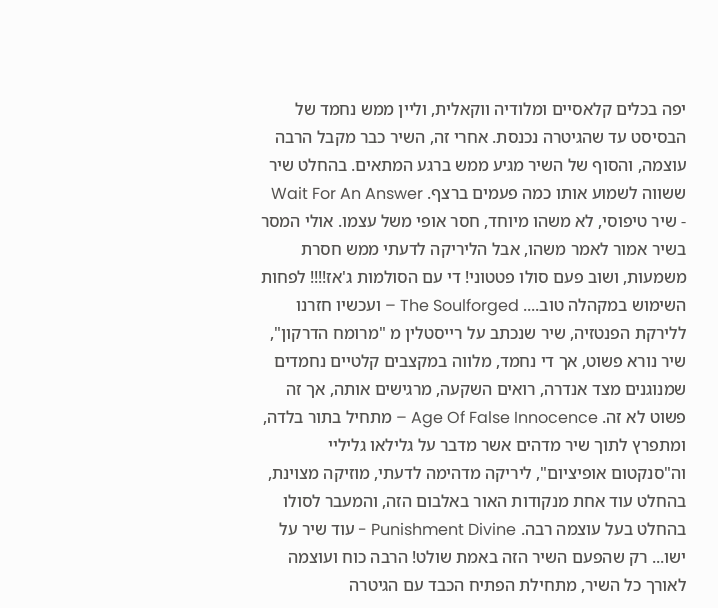יפה בכלים קלאסיים ומלודיה ווקאלית, וליין ממש נחמד של הבסיסט עד שהגיטרה נכנסת. אחרי זה, השיר כבר מקבל הרבה עוצמה, והסוף של השיר מגיע ממש ברגע המתאים. בהחלט שיר ששווה לשמוע אותו כמה פעמים ברצף. Wait For An Answer - שיר טיפוסי, לא משהו מיוחד, חסר אופי משל עצמו. אולי המסר בשיר אמור לאמר משהו, אבל הליריקה לדעתי ממש חסרת משמעות, ושוב פעם סולו פטטוני! די עם הסולמות ג'אז!!!! לפחות השימוש במקהלה טוב.... The Soulforged – ועכשיו חזרנו ללירקת הפנטזיה, שיר שנכתב על רייסטלין מ "מרומח הדרקון", שיר נורא פשוט, אך די נחמד, מלווה במקצבים קלטיים נחמדים שמנוגנים מצד אנדרה, רואים השקעה, מרגישים אותה, אך זה פשוט לא זה. Age Of False Innocence – מתחיל בתור בלדה, ומתפרץ לתוך שיר מדהים אשר מדבר על גלילאו גליליי וה"סנקטום אופיציום", ליריקה מדהימה לדעתי, מוזיקה מצוינת, בהחלט עוד אחת מנקודות האור באלבום הזה, והמעבר לסולו בהחלט בעל עוצמה רבה. Punishment Divine - עוד שיר על ישו... רק שהפעם השיר הזה באמת שולט! הרבה כוח ועוצמה לאורך כל השיר, מתחילת הפתיח הכבד עם הגיטרה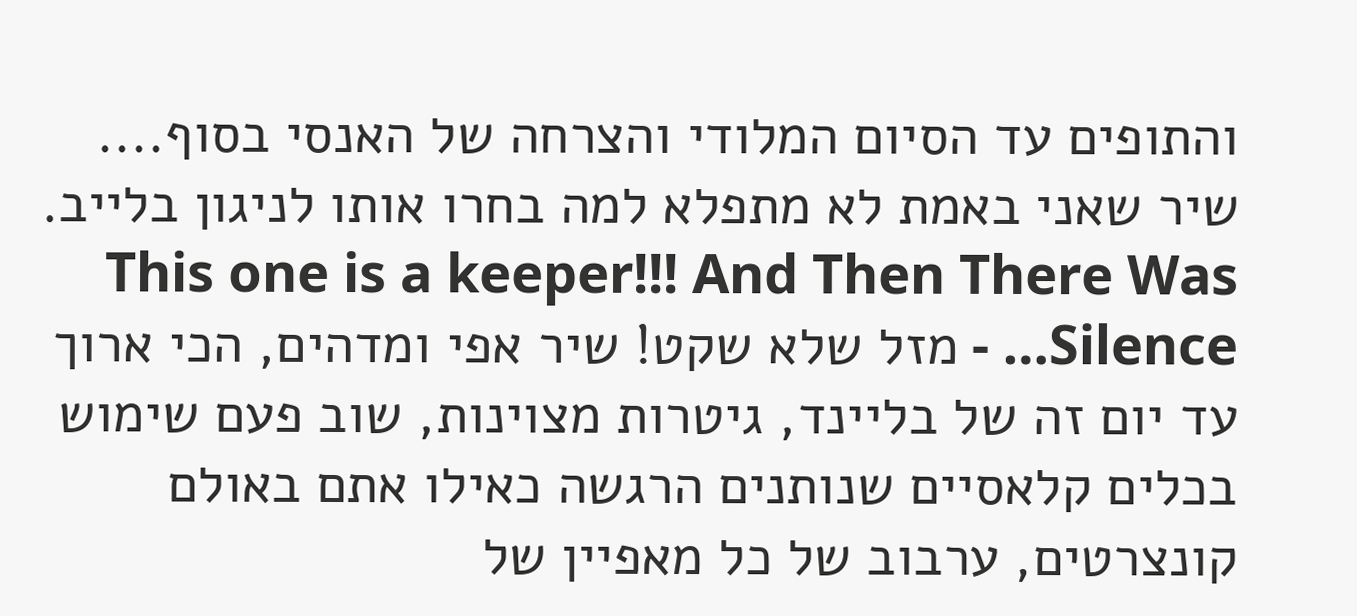והתופים עד הסיום המלודי והצרחה של האנסי בסוף.... שיר שאני באמת לא מתפלא למה בחרו אותו לניגון בלייב. This one is a keeper!!! And Then There Was Silence… - מזל שלא שקט! שיר אפי ומדהים, הכי ארוך עד יום זה של בליינד, גיטרות מצוינות, שוב פעם שימוש בכלים קלאסיים שנותנים הרגשה כאילו אתם באולם קונצרטים, ערבוב של כל מאפיין של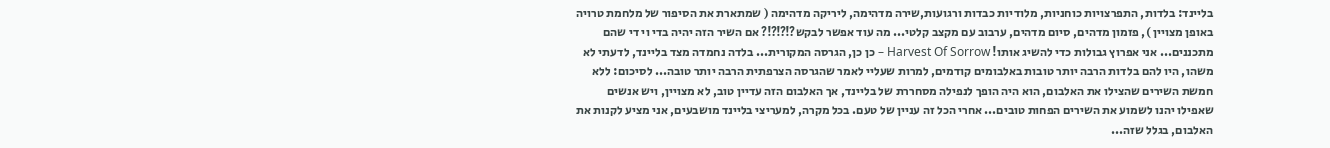בליינד: בלדות, התפרצויות כוחניות, מלודיות כבדות ורגועות,שירה מדהימה, ליריקה מדהימה ( שמתארת את הסיפור של מלחמת טרויה באופן מצויין ), פזמון מדהים, סיום מדהים, ערבוב עם מקצב קלטי... מה עוד אפשר לבקש?!?!?!? אם השיר הזה יהיה בדי וי די שהם מתכננים... אני אפרוץ גבולות כדי להשיג אותו! Harvest Of Sorrow – כן כן, הגרסה המקורית... בלדה נחמדה מצד בליינד, לדעתי לא משהו, היו להם בלדות הרבה יותר טובות באלבומים קודמים, למרות שעליי לאמר שהגרסה הצרפתית הרבה יותר טובה... לסיכום: ללא חמשת השירים שהצילו את האלבום, הוא היה הופך לנפילה מסחררת של בליינד, אך האלבום הזה עדיין טוב, לא מצויין, ויש אנשים שאפילו יהנו לשמוע את השירים הפחות טובים... אחרי הכל זה עניין של טעם. בכל מקרה, למעריצי בליינד מושבעים, אני מציע לקנות את האלבום, בגלל שזה...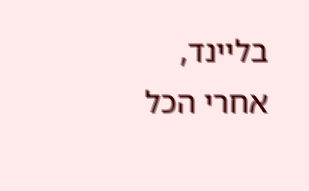בליינד, אחרי הכל